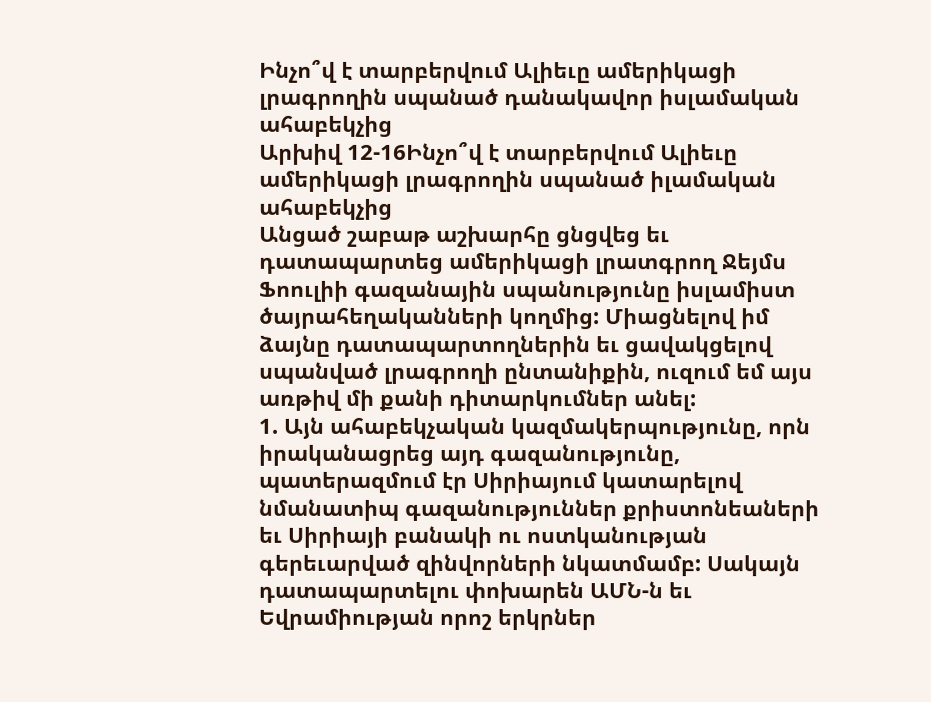Ինչո՞վ է տարբերվում Ալիեւը ամերիկացի լրագրողին սպանած դանակավոր իսլամական ահաբեկչից
Արխիվ 12-16Ինչո՞վ է տարբերվում Ալիեւը ամերիկացի լրագրողին սպանած իլամական
ահաբեկչից
Անցած շաբաթ աշխարհը ցնցվեց եւ դատապարտեց ամերիկացի լրատգրող Ջեյմս Ֆոուլիի գազանային սպանությունը իսլամիստ ծայրահեղականների կողմից: Միացնելով իմ ձայնը դատապարտողներին եւ ցավակցելով սպանված լրագրողի ընտանիքին, ուզում եմ այս առթիվ մի քանի դիտարկումներ անել:
1. Այն ահաբեկչական կազմակերպությունը, որն իրականացրեց այդ գազանությունը, պատերազմում էր Սիրիայում կատարելով նմանատիպ գազանություններ քրիստոնեաների եւ Սիրիայի բանակի ու ոստկանության գերեւարված զինվորների նկատմամբ: Սակայն դատապարտելու փոխարեն ԱՄՆ-ն եւ Եվրամիության որոշ երկրներ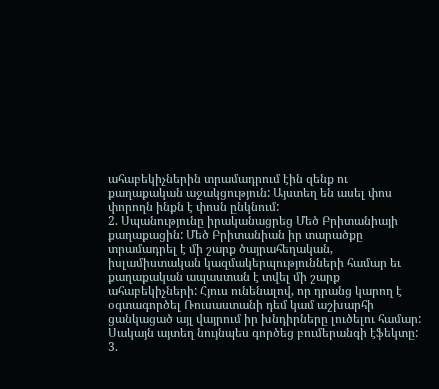ահաբեկիչներին տրամադրում էին զենք ու քաղաքական աջակցություն: Այստեղ են ասել փոս փորողն ինքն է փոսն ընկնում:
2. Սպանությունը իրականացրեց Մեծ Բրիտանիայի քաղաքացին: Մեծ Բրիտանիան իր տարածքը տրամադրել է մի շարք ծայրահեղական, իսլամիստական կազմակերպությունների համար եւ քաղաքական ապաստան է տվել մի շարք ահաբեկիչների: Հյուս ունենալով, որ դրանց կարող է օգտագործել Ռուսաստանի դեմ կամ աշխարհի ցանկացած այլ վայրում իր խնդիրները լուծելու համար: Սակայն այտեղ նույնպես գործեց բումերանգի էֆեկտը:
3.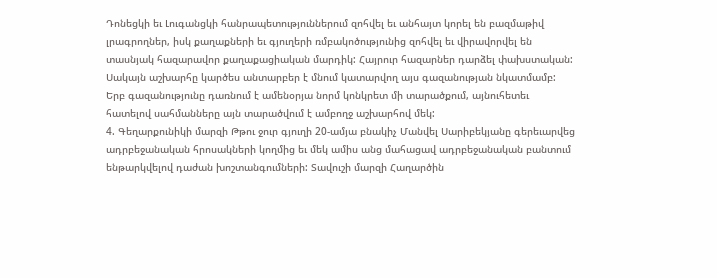Դոնեցկի եւ Լուգանցկի հանրապետություններում զոհվել եւ անհայտ կորել են բազմաթիվ լրագրողներ, իսկ քաղաքների եւ գյուղերի ռմբակոծությունից զոհվել եւ վիրավորվել են տասնյակ հազարավոր քաղաքացիական մարդիկ: Հայրուր հազարներ դարձել փախստական: Սակայն աշխարհը կարծես անտարբեր է մնում կատարվող այս գազանության նկատմամբ: Երբ գազանությունը դառնում է ամենօրյա նորմ կոնկրետ մի տարածքում, այնուհետեւ հատելով սահմանները այն տարածվում է ամբողջ աշխարհով մեկ:
4. Գեղարքունիկի մարզի Թթու ջուր գյուղի 20-ամյա բնակիչ Մանվել Սարիբեկյանը գերեւարվեց ադրբեջանական հրոսակների կողմից եւ մեկ ամիս անց մահացավ ադրբեջանական բանտում ենթարկվելով դաժան խոշտանգումների: Տավուշի մարզի Հաղարծին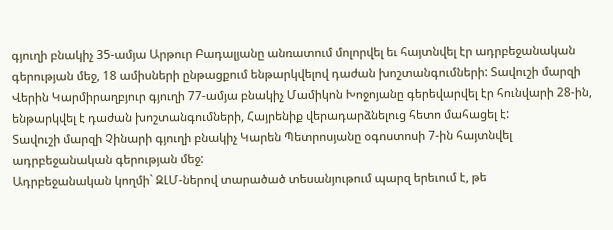գյուղի բնակիչ 35-ամյա Արթուր Բադալյանը անռատում մոլորվել եւ հայտնվել էր ադրբեջանական գերության մեջ, 18 ամիսների ընթացքում ենթարկվելով դաժան խոշտանգումների: Տավուշի մարզի Վերին Կարմիրաղբյուր գյուղի 77-ամյա բնակիչ Մամիկոն Խոջոյանը գերեվարվել էր հունվարի 28-ին, ենթարկվել է դաժան խոշտանգումների, Հայրենիք վերադարձնելուց հետո մահացել է:
Տավուշի մարզի Չինարի գյուղի բնակիչ Կարեն Պետրոսյանը օգոստոսի 7-ին հայտնվել ադրբեջանական գերության մեջ:
Ադրբեջանական կողմի` ԶԼՄ-ներով տարածած տեսանյութում պարզ երեւում է, թե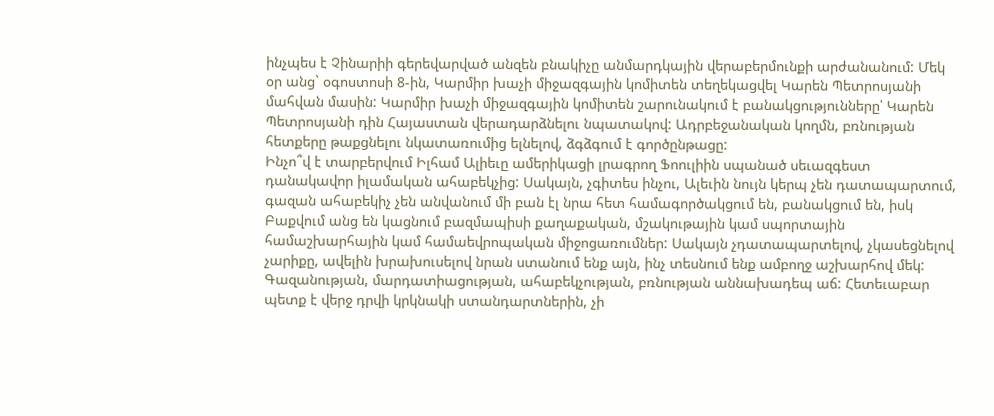ինչպես է Չինարիի գերեվարված անզեն բնակիչը անմարդկային վերաբերմունքի արժանանում: Մեկ օր անց` օգոստոսի 8-ին, Կարմիր խաչի միջազգային կոմիտեն տեղեկացվել Կարեն Պետրոսյանի մահվան մասին: Կարմիր խաչի միջազգային կոմիտեն շարունակում է բանակցությունները՝ Կարեն Պետրոսյանի դին Հայաստան վերադարձնելու նպատակով: Ադրբեջանական կողմն, բռնության հետքերը թաքցնելու նկատառումից ելնելով, ձգձգում է գործընթացը:
Ինչո՞վ է տարբերվում Իլհամ Ալիեւը ամերիկացի լրագրող Ֆոուլիին սպանած սեւազգեստ դանակավոր իլամական ահաբեկչից: Սակայն, չգիտես ինչու, Ալեւին նույն կերպ չեն դատապարտում, գազան ահաբեկիչ չեն անվանում մի բան էլ նրա հետ համագործակցում են, բանակցում են, իսկ Բաքվում անց են կացնում բազմապիսի քաղաքական, մշակութային կամ սպորտային համաշխարհային կամ համաեվրոպական միջոցառումներ: Սակայն չդատապարտելով, չկասեցնելով չարիքը, ավելին խրախուսելով նրան ստանում ենք այն, ինչ տեսնում ենք ամբողջ աշխարհով մեկ: Գազանության, մարդատիացության, ահաբեկչության, բռնության աննախադեպ աճ: Հետեւաբար պետք է վերջ դրվի կրկնակի ստանդարտներին, չի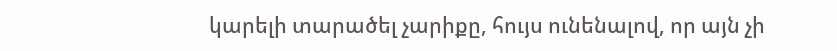կարելի տարածել չարիքը, հույս ունենալով, որ այն չի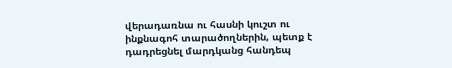վերադառնա ու հասնի կուշտ ու ինքնագոհ տարածողներին, պետք է դադրեցնել մարդկանց հանդեպ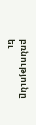բռնությունը եւ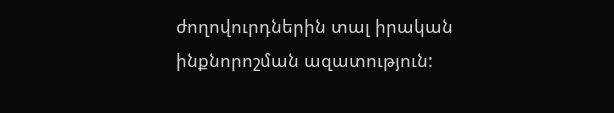ժողովուրդներին տալ իրական ինքնորոշման ազատություն: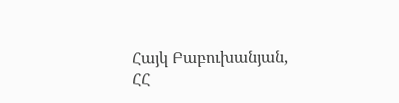Հայկ Բաբուխանյան,
ՀՀ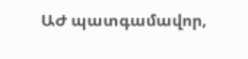ԱԺ պատգամավոր,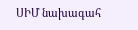ՍԻՄ նախագահ